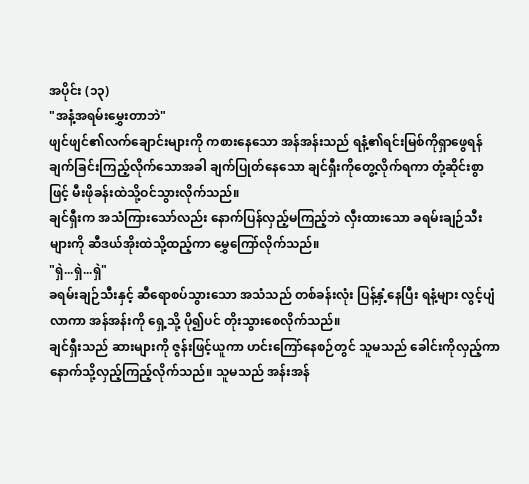အပိုင်း (၁၃)
"အနံ့အရမ်းမွှေးတာဘဲ"
ဖျင်ဖျင်၏လက်ချောင်းများကို ကစားနေသော အန်အန်းသည် ရနံ့၏ရင်းမြစ်ကိုရှာဖွေရန် ချက်ခြင်းကြည့်လိုက်သောအခါ ချက်ပြုတ်နေသော ချင်ရှီးကိုတွေ့လိုက်ရကာ တုံ့ဆိုင်းစွာဖြင့် မီးဖိုခန်းထဲသို့ဝင်သွားလိုက်သည်။
ချင်ရှီးက အသံကြားသော်လည်း နောက်ပြန်လှည့်မကြည့်ဘဲ လှီးထားသော ခရမ်းချဉ်သီးများကို ဆီဒယ်အိုးထဲသို့ထည့်ကာ မွှေကြော်လိုက်သည်။
"ရှဲ...ရှဲ...ရှဲ"
ခရမ်းချဉ်သီးနှင့် ဆီရောစပ်သွားသော အသံသည် တစ်ခန်းလုံး ပြန့်နှံ့နေပြီး ရနံ့များ လွင့်ပျံလာကာ အန်အန်းကို ရှေ့သို့ ပို၍ပင် တိုးသွားစေလိုက်သည်။
ချင်ရှီးသည် ဆားများကို ဇွန်းဖြင့်ယူကာ ဟင်းကြော်နေစဉ်တွင် သူမသည် ခေါင်းကိုလှည့်ကာ နောက်သို့လှည့်ကြည့်လိုက်သည်။ သူမသည် အန်းအန်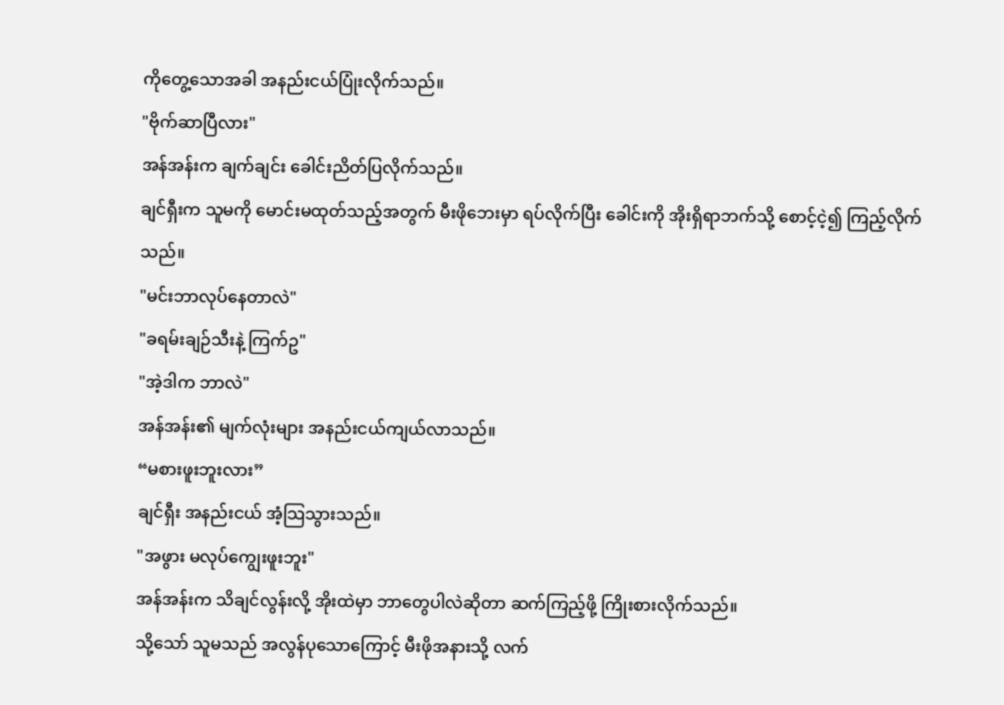ကိုတွေ့သောအခါ အနည်းငယ်ပြုံးလိုက်သည်။
"ဗိုက်ဆာပြီလား"
အန်အန်းက ချက်ချင်း ခေါင်းညိတ်ပြလိုက်သည်။
ချင်ရှီးက သူမကို မောင်းမထုတ်သည့်အတွက် မီးဖိုဘေးမှာ ရပ်လိုက်ပြီး ခေါင်းကို အိုးရှိရာဘက်သို့ စောင့်ငဲ့၍ ကြည့်လိုက်သည်။
"မင်းဘာလုပ်နေတာလဲ"
"ခရမ်းချဉ်သီးနဲ့ ကြက်ဥ"
"အဲ့ဒါက ဘာလဲ"
အန်အန်း၏ မျက်လုံးများ အနည်းငယ်ကျယ်လာသည်။
“မစားဖူးဘူးလား”
ချင်ရှီး အနည်းငယ် အံ့သြသွားသည်။
"အဖွား မလုပ်ကျွေးဖူးဘူး"
အန်အန်းက သိချင်လွန်းလို့ အိုးထဲမှာ ဘာတွေပါလဲဆိုတာ ဆက်ကြည့်ဖို့ ကြိုးစားလိုက်သည်။
သို့သော် သူမသည် အလွန်ပုသောကြောင့် မီးဖိုအနားသို့ လက်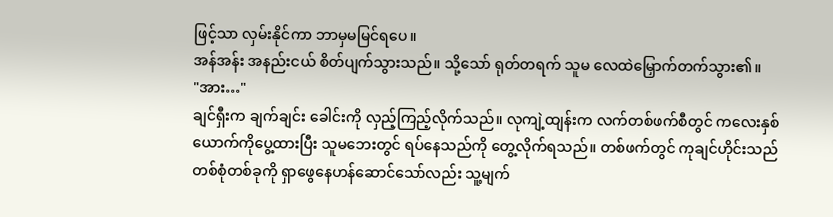ဖြင့်သာ လှမ်းနိုင်ကာ ဘာမှမမြင်ရပေ။
အန်အန်း အနည်းငယ် စိတ်ပျက်သွားသည်။ သို့သော် ရုတ်တရက် သူမ လေထဲမြှောက်တက်သွား၏။
"အား…"
ချင်ရှီးက ချက်ချင်း ခေါင်းကို လှည့်ကြည့်လိုက်သည်။ လုကျဲ့ထျန်းက လက်တစ်ဖက်စီတွင် ကလေးနှစ်ယောက်ကိုပွေ့ထားပြီး သူမဘေးတွင် ရပ်နေသည်ကို တွေ့လိုက်ရသည်။ တစ်ဖက်တွင် ကုချင်ဟိုင်းသည် တစ်စုံတစ်ခုကို ရှာဖွေနေဟန်ဆောင်သော်လည်း သူ့မျက်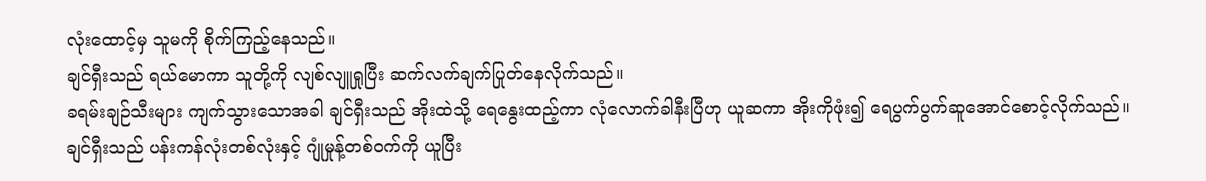လုံးထောင့်မှ သူမကို စိုက်ကြည့်နေသည်။
ချင်ရှီးသည် ရယ်မောကာ သူတို့ကို လျစ်လျူရှုပြီး ဆက်လက်ချက်ပြုတ်နေလိုက်သည်။
ခရမ်းချဉ်သီးများ ကျက်သွားသောအခါ ချင်ရှီးသည် အိုးထဲသို့ ရေနွေးထည့်ကာ လုံလောက်ခါနီးပြီဟု ယူဆကာ အိုးကိုဖုံး၍ ရေပွက်ပွက်ဆူအောင်စောင့်လိုက်သည်။
ချင်ရှီးသည် ပန်းကန်လုံးတစ်လုံးနှင့် ဂျုံမှုန့်တစ်ဝက်ကို ယူပြီး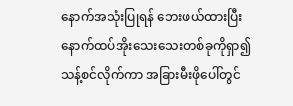နောက်အသုံးပြုရန် ဘေးဖယ်ထားပြီး နောက်ထပ်အိုးသေးသေးတစ်ခုကိုရှာ၍ သန့်စင်လိုက်ကာ အခြားမီးဖိုပေါ်တွင်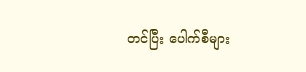တင်ပြီး ပေါက်စီများ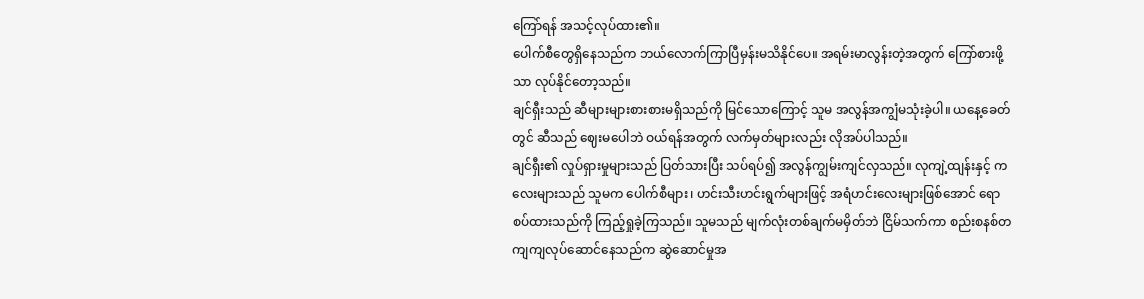ကြော်ရန် အသင့်လုပ်ထား၏။
ပေါက်စီတွေရှိနေသည်က ဘယ်လောက်ကြာပြီမှန်းမသိနိုင်ပေ။ အရမ်းမာလွန်းတဲ့အတွက် ကြော်စားဖို့သာ လုပ်နိုင်တော့သည်။
ချင်ရှီးသည် ဆီများများစားစားမရှိသည်ကို မြင်သောကြောင့် သူမ အလွန်အကျွံမသုံးခဲ့ပါ။ ယနေ့ခေတ်တွင် ဆီသည် ဈေးမပေါဘဲ ဝယ်ရန်အတွက် လက်မှတ်များလည်း လိုအပ်ပါသည်။
ချင်ရှီး၏ လှုပ်ရှားမှုများသည် ပြတ်သားပြီး သပ်ရပ်၍ အလွန်ကျွမ်းကျင်လှသည်။ လုကျဲ့ထျန်းနှင့် ကလေးများသည် သူမက ပေါက်စီများ၊ ဟင်းသီးဟင်းရွက်များဖြင့် အရံဟင်းလေးများဖြစ်အောင် ရောစပ်ထားသည်ကို ကြည့်ရှုခဲ့ကြသည်။ သူမသည် မျက်လုံးတစ်ချက်မမှိတ်ဘဲ ငြိမ်သက်ကာ စည်းစနစ်တကျကျလုပ်ဆောင်နေသည်က ဆွဲဆောင်မှုအ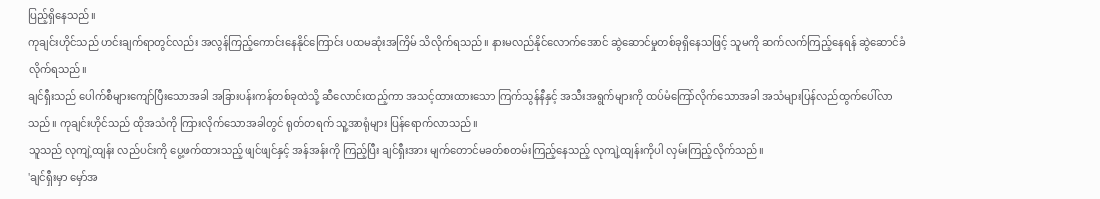ပြည့်ရှိနေသည်။
ကုချင်းဟိုင်သည် ဟင်းချက်ရာတွင်လည်း အလွန်ကြည့်ကောင်းနေနိုင်ကြောင်း ပထမဆုံးအကြိမ် သိလိုက်ရသည်။ နားမလည်နိုင်လောက်အောင် ဆွဲဆောင်မှုတစ်ခုရှိနေသဖြင့် သူမကို ဆက်လက်ကြည့်နေရန် ဆွဲဆောင်ခံလိုက်ရသည်။
ချင်ရှီးသည် ပေါက်စီများကျော်ပြီးသောအခါ အခြားပန်းကန်တစ်ခုထဲသို့ ဆီလောင်းထည့်ကာ အသင့်ထားထားသော ကြက်သွန်နီနှင့် အသီးအရွက်များကို ထပ်မံကြော်လိုက်သောအခါ အသံများပြန်လည်ထွက်ပေါ်လာသည်။ ကုချင်းဟိုင်သည် ထိုအသံကို ကြားလိုက်သောအခါတွင် ရုတ်တရက် သူ့အာရုံများ ပြန်ရောက်လာသည်။
သူသည် လုကျဲ့ထျန်း လည်ပင်းကို ပွေ့ဖက်ထားသည့် ဖျင်ဖျင်နှင့် အန်အန်းကို ကြည့်ပြီး ချင်ရှီးအား မျက်တောင်မခတ်စတမ်းကြည့်နေသည့် လုကျဲ့ထျန်းကိုပါ လှမ်းကြည့်လိုက်သည်။
'ချင်ရှီးမှာ မှော်အ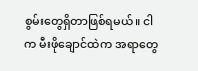စွမ်းတွေရှိတာဖြစ်ရမယ်။ ငါက မီးဖိုချောင်ထဲက အရာတွေ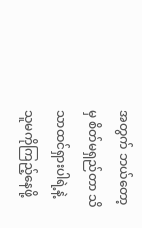အတွက် ဘယ်တော့မှ စိတ်မရှည်တာ သိသာထင်ရှားပါရဲ့နဲ့ သူမကိုကြည့်နေဖို့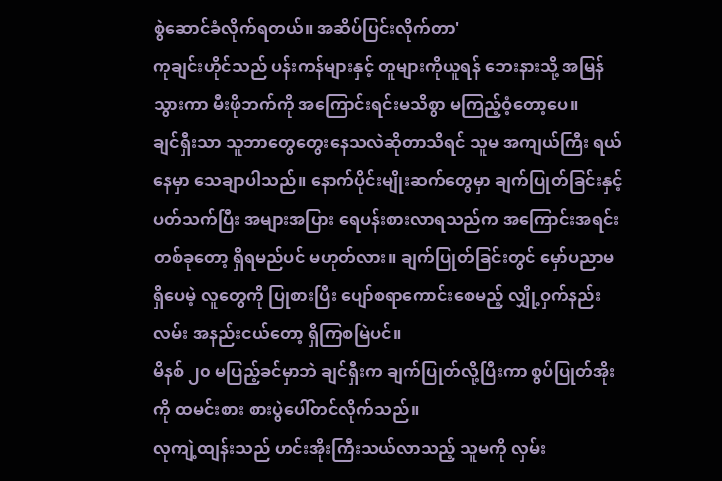စွဲဆောင်ခံလိုက်ရတယ်။ အဆိပ်ပြင်းလိုက်တာ'
ကုချင်းဟိုင်သည် ပန်းကန်များနှင့် တူများကိုယူရန် ဘေးနားသို့ အမြန်သွားကာ မီးဖိုဘက်ကို အကြောင်းရင်းမသိစွာ မကြည့်ဝံ့တော့ပေ။
ချင်ရှီးသာ သူဘာတွေတွေးနေသလဲဆိုတာသိရင် သူမ အကျယ်ကြီး ရယ်နေမှာ သေချာပါသည်။ နောက်ပိုင်းမျိုးဆက်တွေမှာ ချက်ပြုတ်ခြင်းနှင့်ပတ်သက်ပြီး အများအပြား ရေပန်းစားလာရသည်က အကြောင်းအရင်း တစ်ခုတော့ ရှိရမည်ပင် မဟုတ်လား။ ချက်ပြုတ်ခြင်းတွင် မှော်ပညာမရှိပေမဲ့ လူတွေကို ပြုစားပြီး ပျော်စရာကောင်းစေမည့် လျှို့ဝှက်နည်းလမ်း အနည်းငယ်တော့ ရှိကြစမြဲပင်။
မိနစ် ၂၀ မပြည့်ခင်မှာဘဲ ချင်ရှီးက ချက်ပြုတ်လို့ပြီးကာ စွပ်ပြုတ်အိုးကို ထမင်းစား စားပွဲပေါ်တင်လိုက်သည်။
လုကျဲ့ထျန်းသည် ဟင်းအိုးကြီးသယ်လာသည့် သူမကို လှမ်း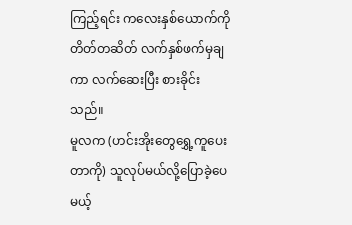ကြည့်ရင်း ကလေးနှစ်ယောက်ကို တိတ်တဆိတ် လက်နှစ်ဖက်မှချကာ လက်ဆေးပြီး စားခိုင်းသည်။
မူလက (ဟင်းအိုးတွေရွှေ့ကူပေးတာကို) သူလုပ်မယ်လို့ပြောခဲ့ပေမယ့်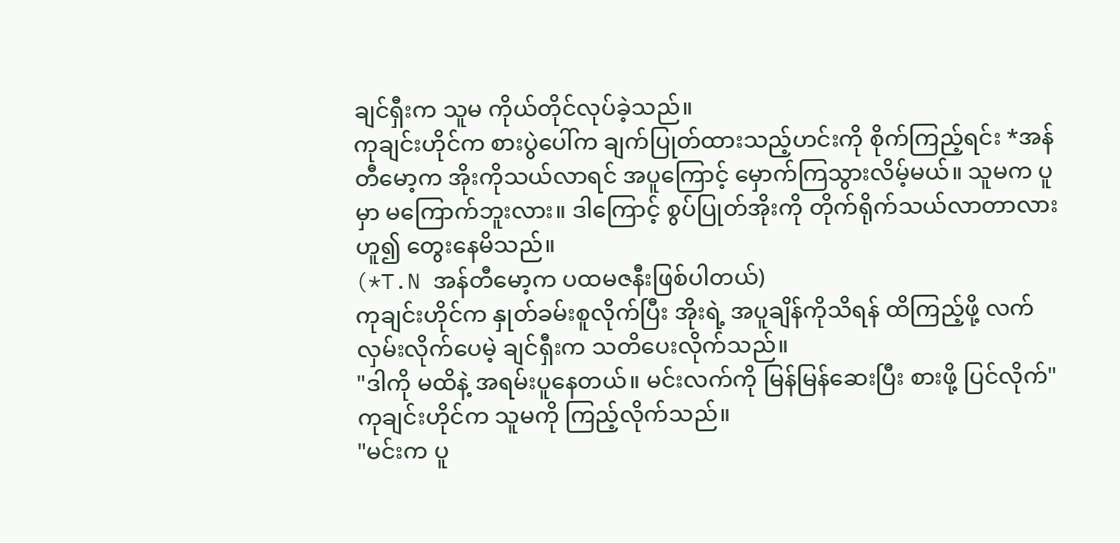ချင်ရှီးက သူမ ကိုယ်တိုင်လုပ်ခဲ့သည်။
ကုချင်းဟိုင်က စားပွဲပေါ်က ချက်ပြုတ်ထားသည့်ဟင်းကို စိုက်ကြည့်ရင်း *အန်တီမော့က အိုးကိုသယ်လာရင် အပူကြောင့် မှောက်ကြသွားလိမ့်မယ်။ သူမက ပူမှာ မကြောက်ဘူးလား။ ဒါကြောင့် စွပ်ပြုတ်အိုးကို တိုက်ရိုက်သယ်လာတာလား ဟူ၍ တွေးနေမိသည်။
(*T.N အန်တီမော့က ပထမဇနီးဖြစ်ပါတယ်)
ကုချင်းဟိုင်က နှုတ်ခမ်းစူလိုက်ပြီး အိုးရဲ့ အပူချိန်ကိုသိရန် ထိကြည့်ဖို့ လက်လှမ်းလိုက်ပေမဲ့ ချင်ရှီးက သတိပေးလိုက်သည်။
"ဒါကို မထိနဲ့ အရမ်းပူနေတယ်။ မင်းလက်ကို မြန်မြန်ဆေးပြီး စားဖို့ ပြင်လိုက်"
ကုချင်းဟိုင်က သူမကို ကြည့်လိုက်သည်။
"မင်းက ပူ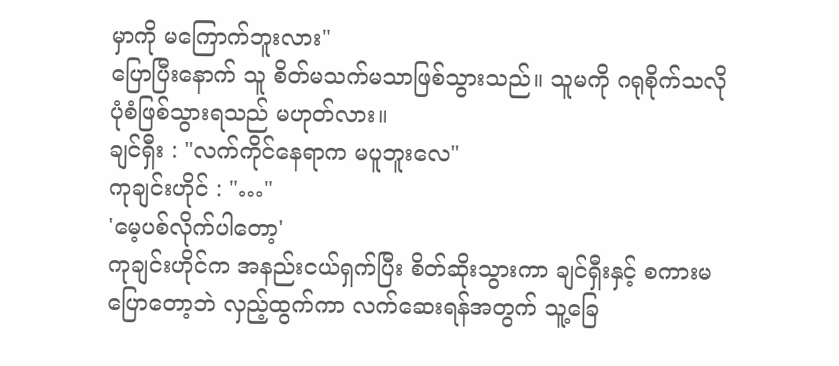မှာကို မကြောက်ဘူးလား"
ပြောပြီးနောက် သူ စိတ်မသက်မသာဖြစ်သွားသည်။ သူမကို ဂရုစိုက်သလို ပုံစံဖြစ်သွားရသည် မဟုတ်လား။
ချင်ရှီး : "လက်ကိုင်နေရာက မပူဘူးလေ"
ကုချင်းဟိုင် : "…"
'မေ့ပစ်လိုက်ပါတော့'
ကုချင်းဟိုင်က အနည်းငယ်ရှက်ပြီး စိတ်ဆိုးသွားကာ ချင်ရှီးနှင့် စကားမပြောတော့ဘဲ လှည့်ထွက်ကာ လက်ဆေးရန်အတွက် သူ့ခြေ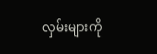လှမ်းများကို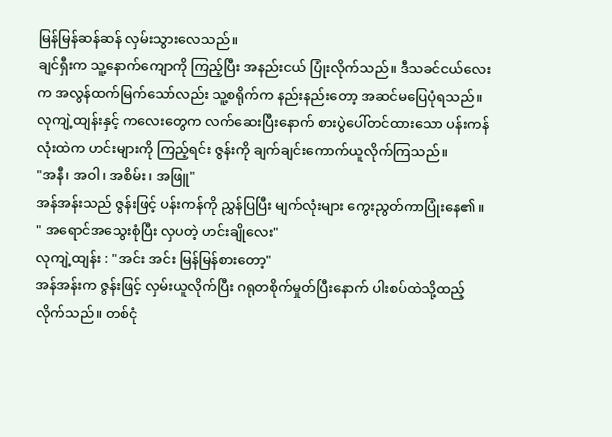မြန်မြန်ဆန်ဆန် လှမ်းသွားလေသည်။
ချင်ရှီးက သူ့နောက်ကျောကို ကြည့်ပြီး အနည်းငယ် ပြုံးလိုက်သည်။ ဒီသခင်ငယ်လေးက အလွန်ထက်မြက်သော်လည်း သူ့စရိုက်က နည်းနည်းတော့ အဆင်မပြေပုံရသည်။
လုကျဲ့ထျန်းနှင့် ကလေးတွေက လက်ဆေးပြီးနောက် စားပွဲပေါ်တင်ထားသော ပန်းကန်လုံးထဲက ဟင်းများကို ကြည့်ရင်း ဇွန်းကို ချက်ချင်းကောက်ယူလိုက်ကြသည်။
"အနီ၊ အဝါ၊ အစိမ်း၊ အဖြူ"
အန်အန်းသည် ဇွန်းဖြင့် ပန်းကန်ကို ညွှန်ပြပြီး မျက်လုံးများ ကွေးညွတ်ကာပြုံးနေ၏။
" အရောင်အသွေးစုံပြီး လှပတဲ့ ဟင်းချိုလေး"
လုကျဲ့ထျန်း : "အင်း အင်း မြန်မြန်စားတော့"
အန်အန်းက ဇွန်းဖြင့် လှမ်းယူလိုက်ပြီး ဂရုတစိုက်မှုတ်ပြီးနောက် ပါးစပ်ထဲသို့ထည့်လိုက်သည်။ တစ်ငုံ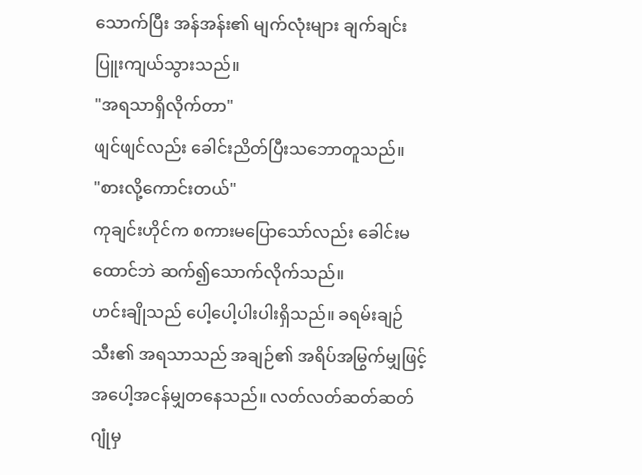သောက်ပြီး အန်အန်း၏ မျက်လုံးများ ချက်ချင်း ပြူးကျယ်သွားသည်။
"အရသာရှိလိုက်တာ"
ဖျင်ဖျင်လည်း ခေါင်းညိတ်ပြီးသဘောတူသည်။
"စားလို့ကောင်းတယ်"
ကုချင်းဟိုင်က စကားမပြောသော်လည်း ခေါင်းမထောင်ဘဲ ဆက်၍သောက်လိုက်သည်။
ဟင်းချိုသည် ပေါ့ပေါ့ပါးပါးရှိသည်။ ခရမ်းချဉ်သီး၏ အရသာသည် အချဉ်၏ အရိပ်အမြွက်မျှဖြင့် အပေါ့အငန်မျှတနေသည်။ လတ်လတ်ဆတ်ဆတ် ဂျုံမှ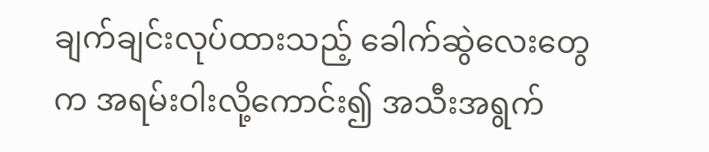ချက်ချင်းလုပ်ထားသည့် ခေါက်ဆွဲလေးတွေက အရမ်းဝါးလို့ကောင်း၍ အသီးအရွက်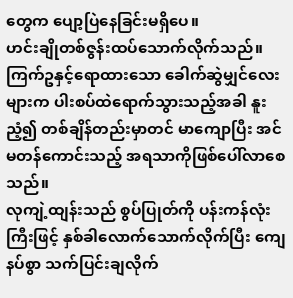တွေက ပျော့ပြဲနေခြင်းမရှိပေ။
ဟင်းချိုတစ်ဇွန်းထပ်သောက်လိုက်သည်။ ကြက်ဥနှင့်ရောထားသော ခေါက်ဆွဲမျှင်လေးများက ပါးစပ်ထဲရောက်သွားသည့်အခါ နူးညံ့၍ တစ်ချိန်တည်းမှာတင် မာကျောပြီး အင်မတန်ကောင်းသည့် အရသာကိုဖြစ်ပေါ်လာစေသည်။
လုကျဲ့ထျန်းသည် စွပ်ပြုတ်ကို ပန်းကန်လုံးကြီးဖြင့် နှစ်ခါလောက်သောက်လိုက်ပြီး ကျေနပ်စွာ သက်ပြင်းချလိုက်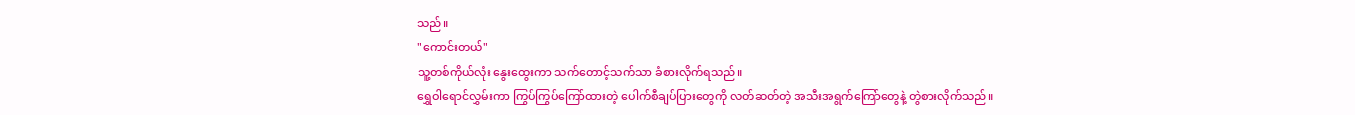သည်။
"ကောင်းတယ်"
သူ့တစ်ကိုယ်လုံး နွေးထွေးကာ သက်တောင့်သက်သာ ခံစားလိုက်ရသည်။
ရွှေဝါရောင်လွှမ်းကာ ကြွပ်ကြွပ်ကြော်ထားတဲ့ ပေါက်စီချပ်ပြားတွေကို လတ်ဆတ်တဲ့ အသီးအရွက်ကြော်တွေနဲ့ တွဲစားလိုက်သည်။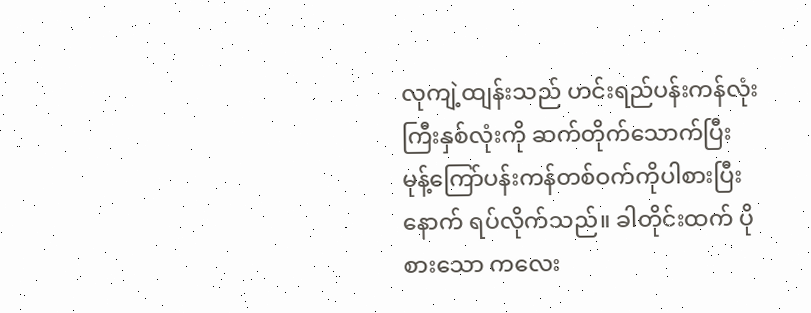လုကျဲ့ထျန်းသည် ဟင်းရည်ပန်းကန်လုံးကြီးနှစ်လုံးကို ဆက်တိုက်သောက်ပြီး မုန့်ကြော်ပန်းကန်တစ်ဝက်ကိုပါစားပြီးနောက် ရပ်လိုက်သည်။ ခါတိုင်းထက် ပိုစားသော ကလေး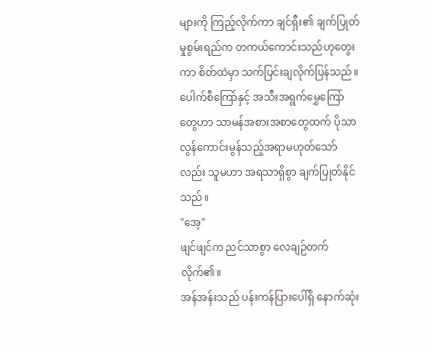များကို ကြည့်လိုက်ကာ ချင်ရှီး၏ ချက်ပြုတ်မှုစွမ်းရည်က တကယ်ကောင်းသည်ဟုတွေးကာ စိတ်ထဲမှာ သက်ပြင်းချလိုက်ပြန်သည်။
ပေါက်စီကြော်နှင့် အသီးအရွက်မွှေကြော်တွေဟာ သာမန်အစားအစာတွေထက် ပိုသာလွန်ကောင်းမွန်သည့်အရာမဟုတ်သော်လည်း သူမဟာ အရသာရှိစွာ ချက်ပြုတ်နိုင်သည်။
"အေ့"
ဖျင်ဖျင်က ညင်သာစွာ လေချဉ်တက်လိုက်၏။
အန်အန်းသည် ပန်းကန်ပြားပေါ်ရှိ နောက်ဆုံး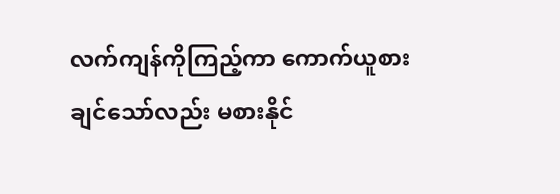လက်ကျန်ကိုကြည့်ကာ ကောက်ယူစားချင်သော်လည်း မစားနိုင်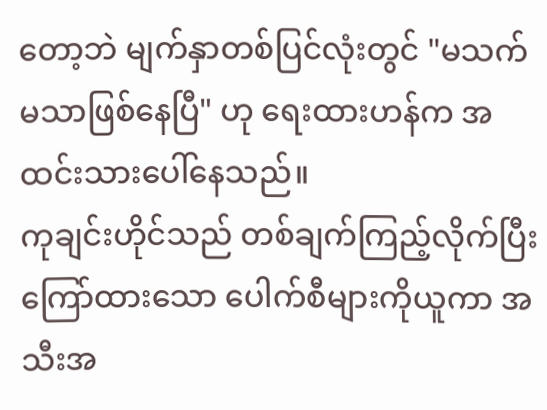တော့ဘဲ မျက်နှာတစ်ပြင်လုံးတွင် "မသက်မသာဖြစ်နေပြီ" ဟု ရေးထားဟန်က အထင်းသားပေါ်နေသည်။
ကုချင်းဟိုင်သည် တစ်ချက်ကြည့်လိုက်ပြီး ကြော်ထားသော ပေါက်စီများကိုယူကာ အသီးအ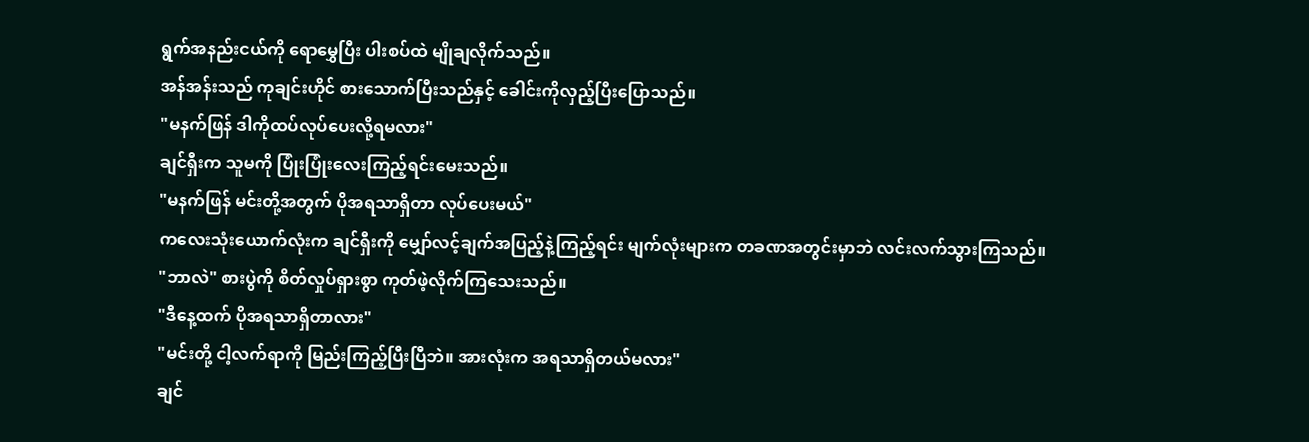ရွက်အနည်းငယ်ကို ရောမွှေပြီး ပါးစပ်ထဲ မျိုချလိုက်သည်။
အန်အန်းသည် ကုချင်းဟိုင် စားသောက်ပြီးသည်နှင့် ခေါင်းကိုလှည့်ပြီးပြောသည်။
"မနက်ဖြန် ဒါကိုထပ်လုပ်ပေးလို့ရမလား"
ချင်ရှီးက သူမကို ပြုံးပြုံးလေးကြည့်ရင်းမေးသည်။
"မနက်ဖြန် မင်းတို့အတွက် ပိုအရသာရှိတာ လုပ်ပေးမယ်"
ကလေးသုံးယောက်လုံးက ချင်ရှီးကို မျှော်လင့်ချက်အပြည့်နဲ့ကြည့်ရင်း မျက်လုံးများက တခဏအတွင်းမှာဘဲ လင်းလက်သွားကြသည်။
"ဘာလဲ" စားပွဲကို စိတ်လှုပ်ရှားစွာ ကုတ်ဖဲ့လိုက်ကြသေးသည်။
"ဒီနေ့ထက် ပိုအရသာရှိတာလား"
"မင်းတို့ ငါ့လက်ရာကို မြည်းကြည့်ပြီးပြီဘဲ။ အားလုံးက အရသာရှိတယ်မလား"
ချင်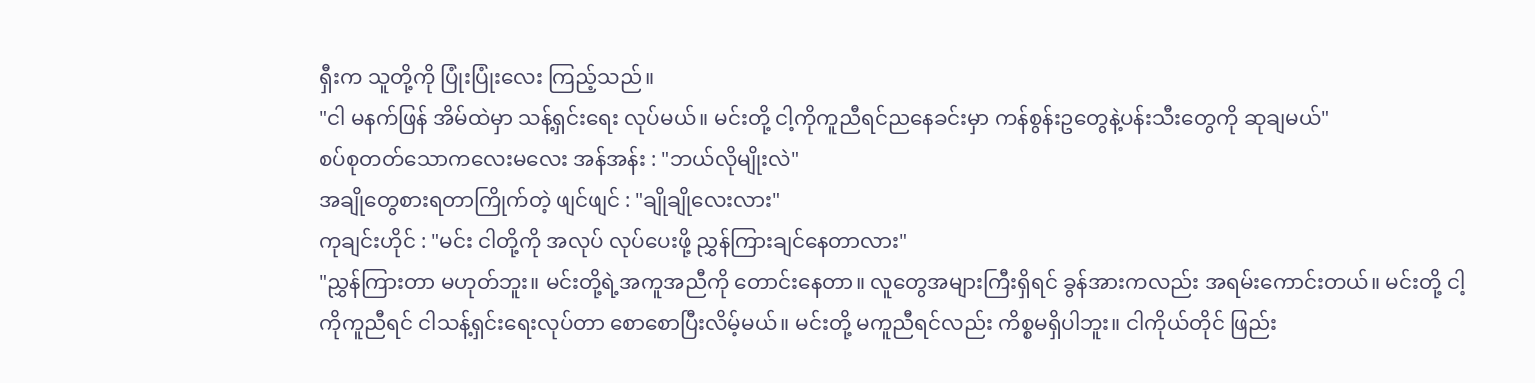ရှီးက သူတို့ကို ပြုံးပြုံးလေး ကြည့်သည်။
"ငါ မနက်ဖြန် အိမ်ထဲမှာ သန့်ရှင်းရေး လုပ်မယ်။ မင်းတို့ ငါ့ကိုကူညီရင်ညနေခင်းမှာ ကန်စွန်းဥတွေနဲ့ပန်းသီးတွေကို ဆုချမယ်"
စပ်စုတတ်သောကလေးမလေး အန်အန်း : "ဘယ်လိုမျိုးလဲ"
အချိုတွေစားရတာကြိုက်တဲ့ ဖျင်ဖျင် : "ချိုချိုလေးလား"
ကုချင်းဟိုင် : "မင်း ငါတို့ကို အလုပ် လုပ်ပေးဖို့ ညွှန်ကြားချင်နေတာလား"
"ညွှန်ကြားတာ မဟုတ်ဘူး။ မင်းတို့ရဲ့အကူအညီကို တောင်းနေတာ။ လူတွေအများကြီးရှိရင် ခွန်အားကလည်း အရမ်းကောင်းတယ်။ မင်းတို့ ငါ့ကိုကူညီရင် ငါသန့်ရှင်းရေးလုပ်တာ စောစောပြီးလိမ့်မယ်။ မင်းတို့ မကူညီရင်လည်း ကိစ္စမရှိပါဘူး။ ငါကိုယ်တိုင် ဖြည်း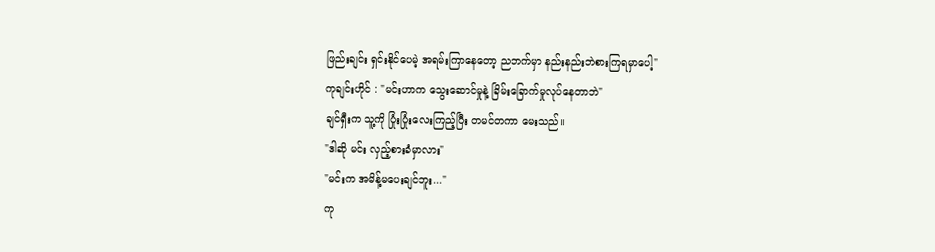ဖြည်းချင်း ရှင်းနိုင်ပေမဲ့ အရမ်းကြာနေတော့ ညဘက်မှာ နည်းနည်းဘဲစားကြရမှာပေါ့"
ကုချင်းဟိုင် : "မင်းဟာက သွေးဆောင်မှုနဲ့ ခြိမ်းခြောက်မှုလုပ်နေတာဘဲ"
ချင်ရှီးက သူ့ကို ပြုံးပြုံးလေးကြည့်ပြီး တမင်တကာ မေးသည်။
"ဒါဆို မင်း လှည့်စားခံမှာလား"
"မင်းက အမိန့်မပေးချင်ဘူး..."
ကု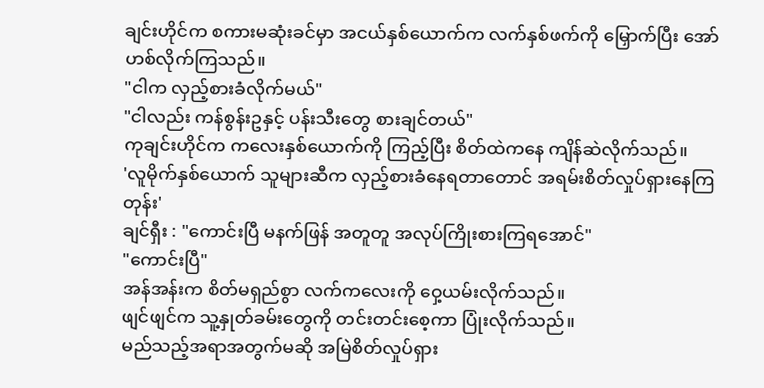ချင်းဟိုင်က စကားမဆုံးခင်မှာ အငယ်နှစ်ယောက်က လက်နှစ်ဖက်ကို မြှောက်ပြီး အော်ဟစ်လိုက်ကြသည်။
"ငါက လှည့်စားခံလိုက်မယ်"
"ငါလည်း ကန်စွန်းဥနှင့် ပန်းသီးတွေ စားချင်တယ်"
ကုချင်းဟိုင်က ကလေးနှစ်ယောက်ကို ကြည့်ပြီး စိတ်ထဲကနေ ကျိန်ဆဲလိုက်သည်။
'လူမိုက်နှစ်ယောက် သူများဆီက လှည့်စားခံနေရတာတောင် အရမ်းစိတ်လှုပ်ရှားနေကြတုန်း'
ချင်ရှီး : "ကောင်းပြီ မနက်ဖြန် အတူတူ အလုပ်ကြိုးစားကြရအောင်"
"ကောင်းပြီ"
အန်အန်းက စိတ်မရှည်စွာ လက်ကလေးကို ဝှေ့ယမ်းလိုက်သည်။
ဖျင်ဖျင်က သူ့နှုတ်ခမ်းတွေကို တင်းတင်းစေ့ကာ ပြုံးလိုက်သည်။
မည်သည့်အရာအတွက်မဆို အမြဲစိတ်လှုပ်ရှား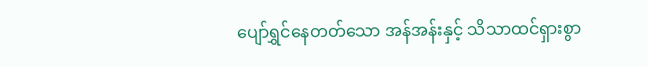ပျော်ရွှင်နေတတ်သော အန်အန်းနှင့် သိသာထင်ရှားစွာ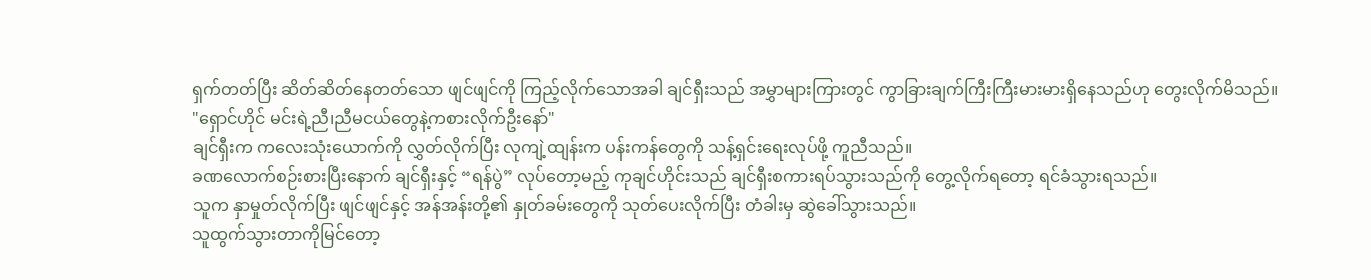ရှက်တတ်ပြီး ဆိတ်ဆိတ်နေတတ်သော ဖျင်ဖျင်ကို ကြည့်လိုက်သောအခါ ချင်ရှီးသည် အမွှာများကြားတွင် ကွာခြားချက်ကြီးကြီးမားမားရှိနေသည်ဟု တွေးလိုက်မိသည်။
"ရှောင်ဟိုင် မင်းရဲ့ညီ၊ညီမငယ်တွေနဲ့ကစားလိုက်ဦးနော်"
ချင်ရှီးက ကလေးသုံးယောက်ကို လွှတ်လိုက်ပြီး လုကျဲ့ထျန်းက ပန်းကန်တွေကို သန့်ရှင်းရေးလုပ်ဖို့ ကူညီသည်။
ခဏလောက်စဉ်းစားပြီးနောက် ချင်ရှီးနှင့် “ရန်ပွဲ” လုပ်တော့မည့် ကုချင်ဟိုင်းသည် ချင်ရှီးစကားရပ်သွားသည်ကို တွေ့လိုက်ရတော့ ရင်ခံသွားရသည်။
သူက နှာမှုတ်လိုက်ပြီး ဖျင်ဖျင်နှင့် အန်အန်းတို့၏ နှုတ်ခမ်းတွေကို သုတ်ပေးလိုက်ပြီး တံခါးမှ ဆွဲခေါ်သွားသည်။
သူထွက်သွားတာကိုမြင်တော့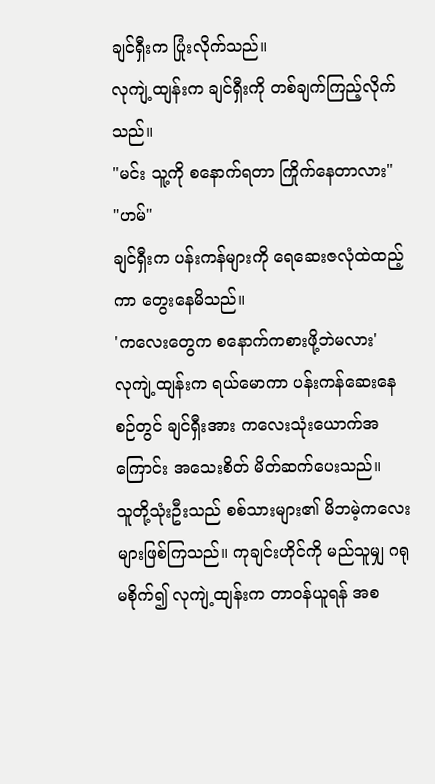ချင်ရှီးက ပြုံးလိုက်သည်။
လုကျဲ့ထျန်းက ချင်ရှီးကို တစ်ချက်ကြည့်လိုက်သည်။
"မင်း သူ့ကို စနောက်ရတာ ကြိုက်နေတာလား"
"ဟမ်"
ချင်ရှီးက ပန်းကန်များကို ရေဆေးဇလုံထဲထည့်ကာ တွေးနေမိသည်။
'ကလေးတွေက စနောက်ကစားဖို့ဘဲမလား'
လုကျဲ့ထျန်းက ရယ်မောကာ ပန်းကန်ဆေးနေစဉ်တွင် ချင်ရှီးအား ကလေးသုံးယောက်အကြောင်း အသေးစိတ် မိတ်ဆက်ပေးသည်။
သူတို့သုံးဦးသည် စစ်သားများ၏ မိဘမဲ့ကလေးများဖြစ်ကြသည်။ ကုချင်းဟိုင်ကို မည်သူမျှ ဂရုမစိုက်၍ လုကျဲ့ထျန်းက တာဝန်ယူရန် အစ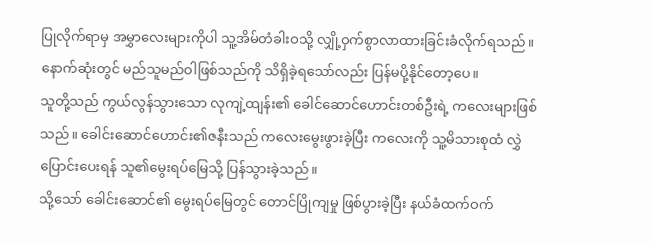ပြုလိုက်ရာမှ အမွှာလေးများကိုပါ သူ့အိမ်တံခါးဝသို့ လျှို့ဝှက်စွာလာထားခြင်းခံလိုက်ရသည်။ နောက်ဆုံးတွင် မည်သူမည်ဝါဖြစ်သည်ကို သိရှိခဲ့ရသော်လည်း ပြန်မပို့နိုင်တော့ပေ။
သူတို့သည် ကွယ်လွန်သွားသော လုကျဲ့ထျန်း၏ ခေါင်ဆောင်ဟောင်းတစ်ဦးရဲ့ ကလေးများဖြစ်သည်။ ခေါင်းဆောင်ဟောင်း၏ဇနီးသည် ကလေးမွေးဖွားခဲ့ပြီး ကလေးကို သူ့မိသားစုထံ လွှဲပြောင်းပေးရန် သူ၏မွေးရပ်မြေသို့ ပြန်သွားခဲ့သည်။
သို့သော် ခေါင်းဆောင်၏ မွေးရပ်မြေတွင် တောင်ပြိုကျမှု ဖြစ်ပွားခဲ့ပြီး နယ်ခံထက်ဝက်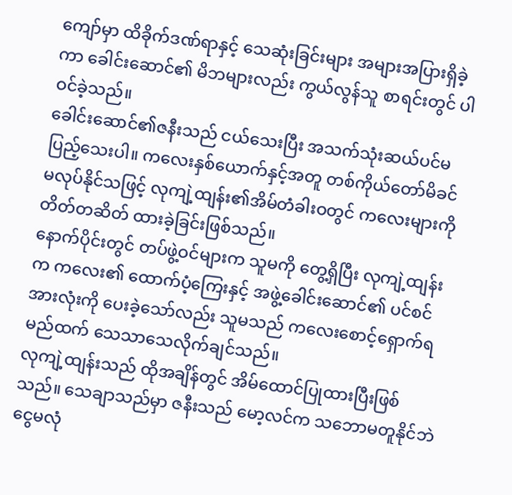ကျော်မှာ ထိခိုက်ဒဏ်ရာနှင့် သေဆုံးခြင်းများ အများအပြားရှိခဲ့ကာ ခေါင်းဆောင်၏ မိဘများလည်း ကွယ်လွန်သူ စာရင်းတွင် ပါဝင်ခဲ့သည်။
ခေါင်းဆောင်၏ဇနီးသည် ငယ်သေးပြီး အသက်သုံးဆယ်ပင်မပြည့်သေးပါ။ ကလေးနှစ်ယောက်နှင့်အတူ တစ်ကိုယ်တော်မိခင် မလုပ်နိုင်သဖြင့် လုကျဲ့ထျန်း၏အိမ်တံခါးဝတွင် ကလေးများကို တိတ်တဆိတ် ထားခဲ့ခြင်းဖြစ်သည်။
နောက်ပိုင်းတွင် တပ်ဖွဲ့ဝင်များက သူမကို တွေ့ရှိပြီး လုကျဲ့ထျန်းက ကလေး၏ ထောက်ပံ့ကြေးနှင့် အဖွဲ့ခေါင်းဆောင်၏ ပင်စင်အားလုံးကို ပေးခဲ့သော်လည်း သူမသည် ကလေးစောင့်ရှောက်ရမည်ထက် သေသာသေလိုက်ချင်သည်။
လုကျဲ့ထျန်းသည် ထိုအချိန်တွင် အိမ်ထောင်ပြုထားပြီးဖြစ်သည်။ သေချာသည်မှာ ဇနီးသည် မော့လင်က သဘောမတူနိုင်ဘဲ ငွေမလုံ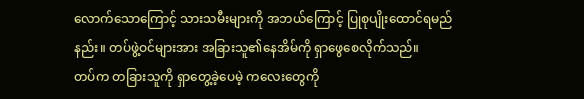လောက်သောကြောင့် သားသမီးများကို အဘယ်ကြောင့် ပြုစုပျိုးထောင်ရမည်နည်း။ တပ်ဖွဲ့ဝင်များအား အခြားသူ၏နေအိမ်ကို ရှာဖွေစေလိုက်သည်။
တပ်က တခြားသူကို ရှာတွေ့ခဲ့ပေမဲ့ ကလေးတွေကို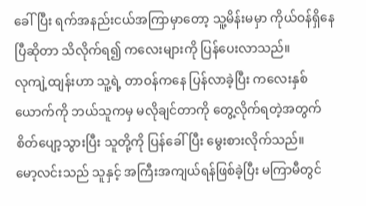ခေါ်ပြီး ရက်အနည်းငယ်အကြာမှာတော့ သူ့မိန်းမမှာ ကိုယ်ဝန်ရှိနေပြီဆိုတာ သိလိုက်ရ၍ ကလေးများကို ပြန်ပေးလာသည်။
လုကျဲ့ထျန်းဟာ သူ့ရဲ့ တာဝန်ကနေ ပြန်လာခဲ့ပြီး ကလေးနှစ်ယောက်ကို ဘယ်သူကမှ မလိုချင်တာကို တွေ့လိုက်ရတဲ့အတွက် စိတ်ပျော့သွားပြီး သူတို့ကို ပြန်ခေါ်ပြီး မွေးစားလိုက်သည်။
မော့လင်းသည် သူနှင့် အကြီးအကျယ်ရန်ဖြစ်ခဲ့ပြီး မကြာမီတွင်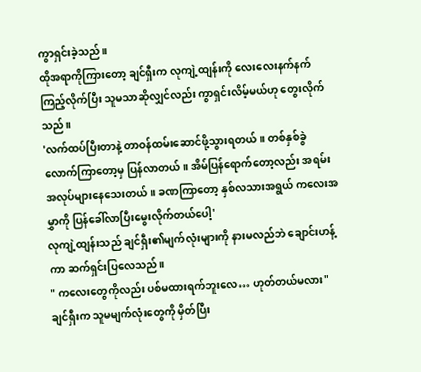ကွာရှင်းခဲ့သည်။
ထိုအရာကိုကြားတော့ ချင်ရှီးက လုကျဲ့ထျန်းကို လေးလေးနက်နက် ကြည့်လိုက်ပြီး သူမသာဆိုလျှင်လည်း ကွာရှင်းလိမ့်မယ်ဟု တွေးလိုက်သည်။
'လက်ထပ်ပြီးတာနဲ့ တာဝန်ထမ်းဆောင်ဖို့သွားရတယ်။ တစ်နှစ်ခွဲလောက်ကြာတော့မှ ပြန်လာတယ်။ အိမ်ပြန်ရောက်တော့လည်း အရမ်းအလုပ်များနေသေးတယ်။ ခဏကြာတော့ နှစ်လသားအရွယ် ကလေးအမွှာကို ပြန်ခေါ်လာပြီးမွေးလိုက်တယ်ပေါ့'
လုကျဲ့ထျန်းသည် ချင်ရှီး၏မျက်လုံးများကို နားမလည်ဘဲ ချောင်းဟန့်ကာ ဆက်ရှင်းပြလေသည်။
" ကလေးတွေကိုလည်း ပစ်မထားရက်ဘူးလေ… ဟုတ်တယ်မလား"
ချင်ရှီးက သူမမျက်လုံးတွေကို မှိတ်ပြီး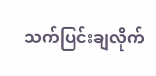သက်ပြင်းချလိုက်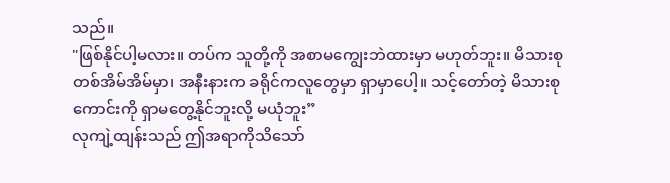သည်။
"ဖြစ်နိုင်ပါ့မလား။ တပ်က သူတို့ကို အစာမကျွေးဘဲထားမှာ မဟုတ်ဘူး။ မိသားစုတစ်အိမ်အိမ်မှာ၊ အနီးနားက ခရိုင်ကလူတွေမှာ ရှာမှာပေါ့။ သင့်တော်တဲ့ မိသားစုကောင်းကို ရှာမတွေ့နိုင်ဘူးလို့ မယုံဘူး”
လုကျဲ့ထျန်းသည် ဤအရာကိုသိသော်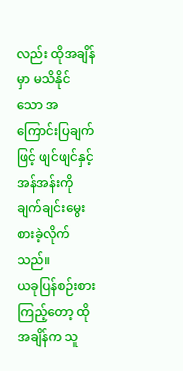လည်း ထိုအချိန်မှာ မသိနိုင်သော အကြောင်းပြချက်ဖြင့် ဖျင်ဖျင်နှင့် အန်အန်းကို ချက်ချင်းမွေးစားခဲ့လိုက်သည်။
ယခုပြန်စဉ်းစားကြည့်တော့ ထိုအချိန်က သူ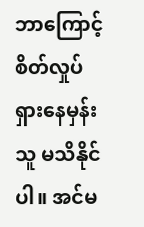ဘာကြောင့် စိတ်လှုပ်ရှားနေမှန်း သူ မသိနိုင်ပါ။ အင်မ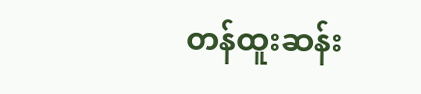တန်ထူးဆန်း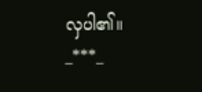လှပါ၏။
_***_